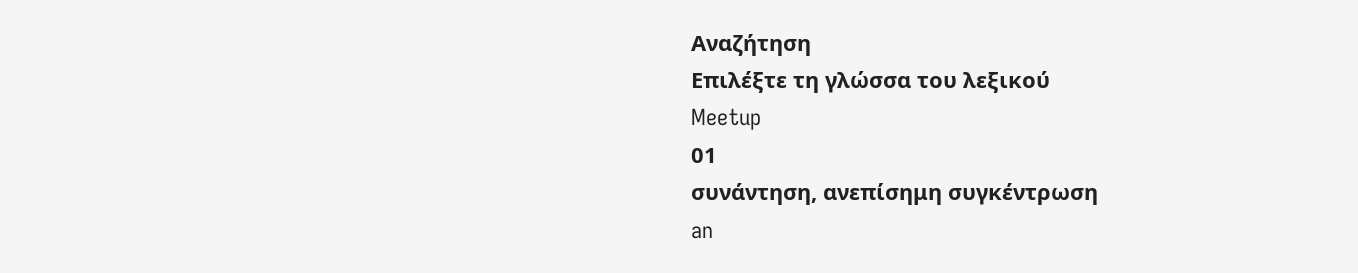Αναζήτηση
Επιλέξτε τη γλώσσα του λεξικού
Meetup
01
συνάντηση, ανεπίσημη συγκέντρωση
an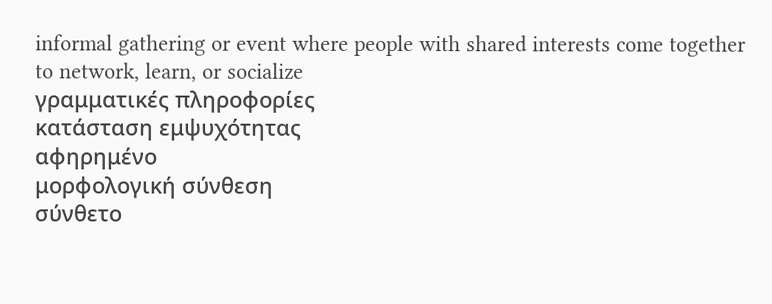informal gathering or event where people with shared interests come together to network, learn, or socialize
γραμματικές πληροφορίες
κατάσταση εμψυχότητας
αφηρημένο
μορφολογική σύνθεση
σύνθετο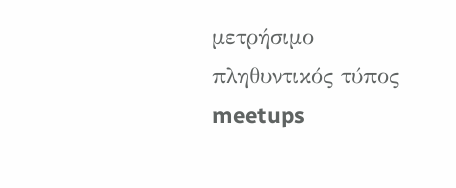μετρήσιμο
πληθυντικός τύπος
meetups